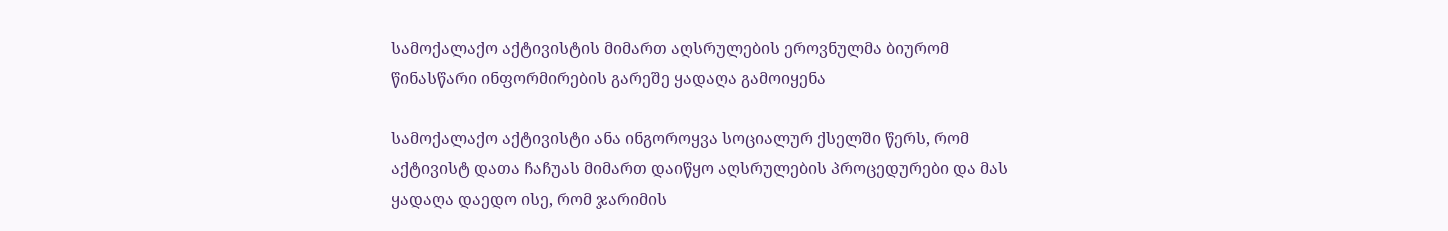სამოქალაქო აქტივისტის მიმართ აღსრულების ეროვნულმა ბიურომ წინასწარი ინფორმირების გარეშე ყადაღა გამოიყენა

სამოქალაქო აქტივისტი ანა ინგოროყვა სოციალურ ქსელში წერს, რომ აქტივისტ დათა ჩაჩუას მიმართ დაიწყო აღსრულების პროცედურები და მას ყადაღა დაედო ისე, რომ ჯარიმის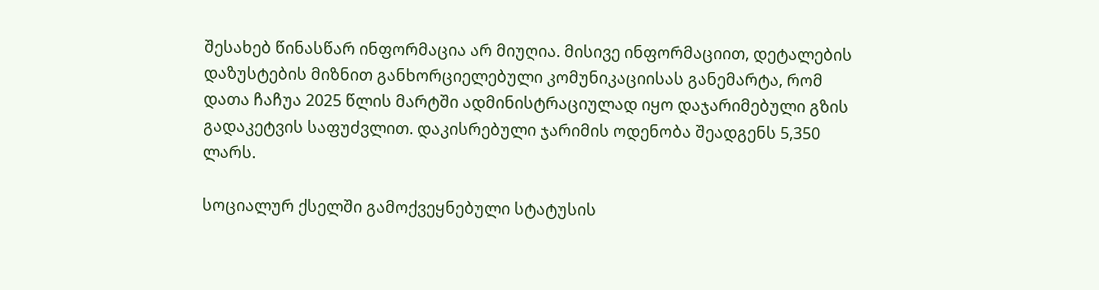შესახებ წინასწარ ინფორმაცია არ მიუღია. მისივე ინფორმაციით, დეტალების დაზუსტების მიზნით განხორციელებული კომუნიკაციისას განემარტა, რომ დათა ჩაჩუა 2025 წლის მარტში ადმინისტრაციულად იყო დაჯარიმებული გზის გადაკეტვის საფუძვლით. დაკისრებული ჯარიმის ოდენობა შეადგენს 5,350 ლარს.

სოციალურ ქსელში გამოქვეყნებული სტატუსის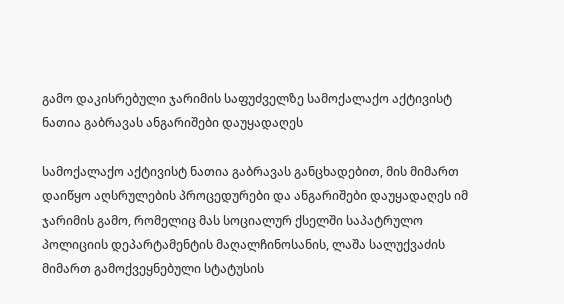გამო დაკისრებული ჯარიმის საფუძველზე სამოქალაქო აქტივისტ ნათია გაბრავას ანგარიშები დაუყადაღეს

სამოქალაქო აქტივისტ ნათია გაბრავას განცხადებით, მის მიმართ დაიწყო აღსრულების პროცედურები და ანგარიშები დაუყადაღეს იმ ჯარიმის გამო, რომელიც მას სოციალურ ქსელში საპატრულო პოლიციის დეპარტამენტის მაღალჩინოსანის, ლაშა სალუქვაძის მიმართ გამოქვეყნებული სტატუსის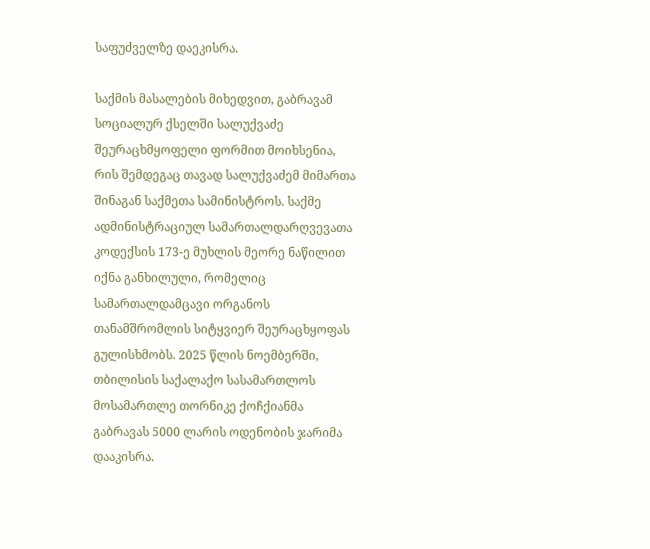საფუძველზე დაეკისრა.

საქმის მასალების მიხედვით, გაბრავამ სოციალურ ქსელში სალუქვაძე შეურაცხმყოფელი ფორმით მოიხსენია, რის შემდეგაც თავად სალუქვაძემ მიმართა შინაგან საქმეთა სამინისტროს. საქმე ადმინისტრაციულ სამართალდარღვევათა კოდექსის 173-ე მუხლის მეორე ნაწილით იქნა განხილული, რომელიც სამართალდამცავი ორგანოს თანამშრომლის სიტყვიერ შეურაცხყოფას გულისხმობს. 2025 წლის ნოემბერში, თბილისის საქალაქო სასამართლოს მოსამართლე თორნიკე ქოჩქიანმა გაბრავას 5000 ლარის ოდენობის ჯარიმა დააკისრა.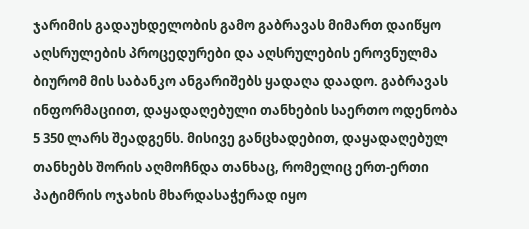ჯარიმის გადაუხდელობის გამო გაბრავას მიმართ დაიწყო აღსრულების პროცედურები და აღსრულების ეროვნულმა ბიურომ მის საბანკო ანგარიშებს ყადაღა დაადო. გაბრავას ინფორმაციით, დაყადაღებული თანხების საერთო ოდენობა 5 350 ლარს შეადგენს. მისივე განცხადებით, დაყადაღებულ თანხებს შორის აღმოჩნდა თანხაც, რომელიც ერთ-ერთი პატიმრის ოჯახის მხარდასაჭერად იყო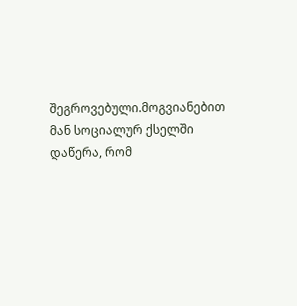შეგროვებული.მოგვიანებით მან სოციალურ ქსელში დაწერა, რომ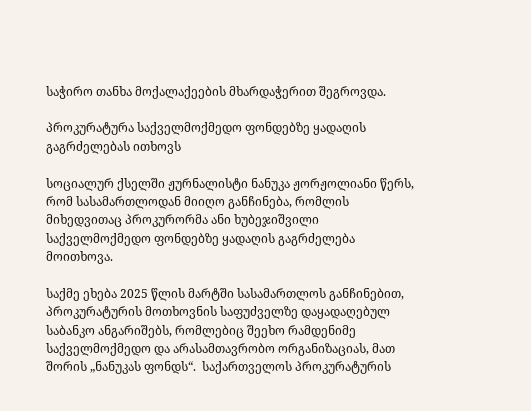საჭირო თანხა მოქალაქეების მხარდაჭერით შეგროვდა.

პროკურატურა საქველმოქმედო ფონდებზე ყადაღის გაგრძელებას ითხოვს

სოციალურ ქსელში ჟურნალისტი ნანუკა ჟორჟოლიანი წერს, რომ სასამართლოდან მიიღო განჩინება, რომლის მიხედვითაც პროკურორმა ანი ხუბეჯიშვილი საქველმოქმედო ფონდებზე ყადაღის გაგრძელება მოითხოვა.

საქმე ეხება 2025 წლის მარტში სასამართლოს განჩინებით, პროკურატურის მოთხოვნის საფუძველზე დაყადაღებულ საბანკო ანგარიშებს, რომლებიც შეეხო რამდენიმე საქველმოქმედო და არასამთავრობო ორგანიზაციას, მათ შორის „ნანუკას ფონდს“.  საქართველოს პროკურატურის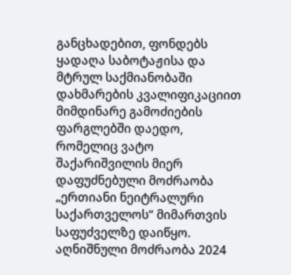განცხადებით, ფონდებს ყადაღა საბოტაჟისა და მტრულ საქმიანობაში დახმარების კვალიფიკაციით მიმდინარე გამოძიების ფარგლებში დაედო, რომელიც ვატო შაქარიშვილის მიერ დაფუძნებული მოძრაობა „ერთიანი ნეიტრალური საქართველოს“ მიმართვის საფუძველზე დაიწყო. აღნიშნული მოძრაობა 2024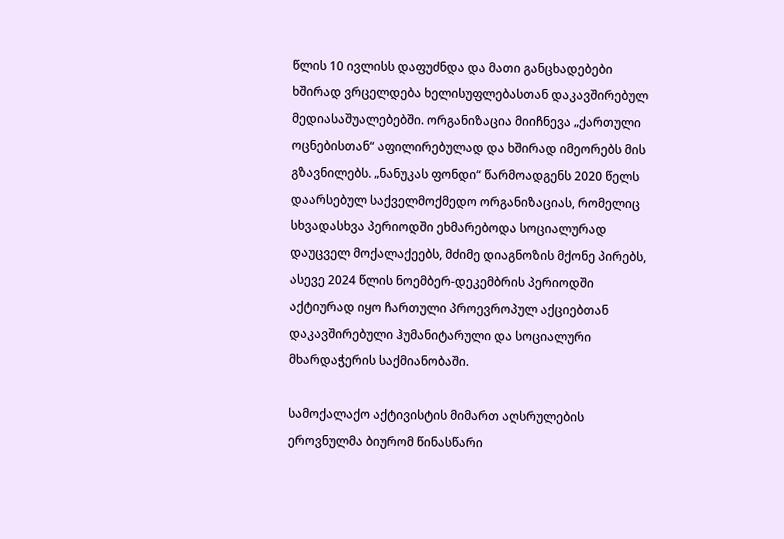წლის 10 ივლისს დაფუძნდა და მათი განცხადებები ხშირად ვრცელდება ხელისუფლებასთან დაკავშირებულ მედიასაშუალებებში. ორგანიზაცია მიიჩნევა „ქართული ოცნებისთან“ აფილირებულად და ხშირად იმეორებს მის გზავნილებს. „ნანუკას ფონდი“ წარმოადგენს 2020 წელს დაარსებულ საქველმოქმედო ორგანიზაციას, რომელიც სხვადასხვა პერიოდში ეხმარებოდა სოციალურად დაუცველ მოქალაქეებს, მძიმე დიაგნოზის მქონე პირებს, ასევე 2024 წლის ნოემბერ-დეკემბრის პერიოდში აქტიურად იყო ჩართული პროევროპულ აქციებთან დაკავშირებული ჰუმანიტარული და სოციალური მხარდაჭერის საქმიანობაში.

სამოქალაქო აქტივისტის მიმართ აღსრულების ეროვნულმა ბიურომ წინასწარი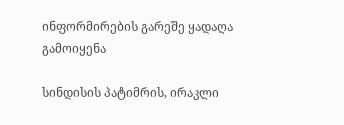ინფორმირების გარეშე ყადაღა გამოიყენა

სინდისის პატიმრის, ირაკლი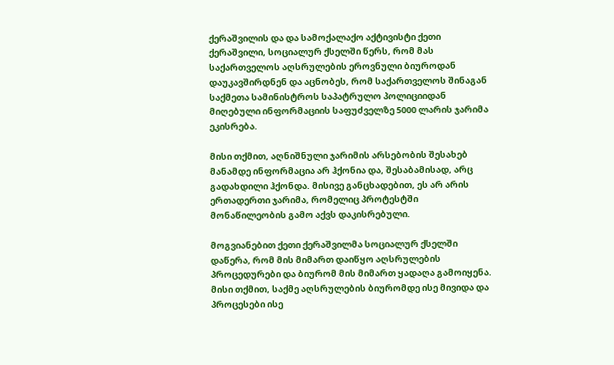ქერაშვილის და და სამოქალაქო აქტივისტი ქეთი ქერაშვილი, სოციალურ ქსელში წერს, რომ მას  საქართველოს აღსრულების ეროვნული ბიუროდან დაუკავშირდნენ და აცნობეს, რომ საქართველოს შინაგან საქმეთა სამინისტროს საპატრულო პოლიციიდან მიღებული ინფორმაციის საფუძველზე 5000 ლარის ჯარიმა ეკისრება.

მისი თქმით, აღნიშნული ჯარიმის არსებობის შესახებ მანამდე ინფორმაცია არ ჰქონია და, შესაბამისად, არც გადახდილი ჰქონდა. მისივე განცხადებით, ეს არ არის ერთადერთი ჯარიმა, რომელიც პროტესტში მონაწილეობის გამო აქვს დაკისრებული.

მოგვიანებით ქეთი ქერაშვილმა სოციალურ ქსელში დაწერა, რომ მის მიმართ დაიწყო აღსრულების პროცედურები და ბიურომ მის მიმართ ყადაღა გამოიყენა. მისი თქმით, საქმე აღსრულების ბიურომდე ისე მივიდა და პროცესები ისე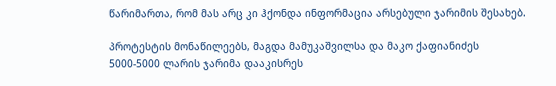წარიმართა, რომ მას არც კი ჰქონდა ინფორმაცია არსებული ჯარიმის შესახებ.

პროტესტის მონაწილეებს, მაგდა მამუკაშვილსა და მაკო ქაფიანიძეს 5000-5000 ლარის ჯარიმა დააკისრეს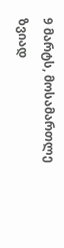9 მარტს, მოსამართლე ზვიად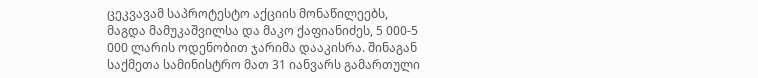ცეკვავამ საპროტესტო აქციის მონაწილეებს, მაგდა მამუკაშვილსა და მაკო ქაფიანიძეს, 5 000-5 000 ლარის ოდენობით ჯარიმა დააკისრა. შინაგან საქმეთა სამინისტრო მათ 31 იანვარს გამართული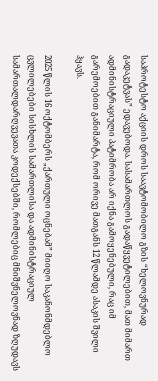საპროტესტო აქციის დროს საავტომობილო გზის “ხელოვნურად გადაკეტვას” ედავებოდა. სასამართლოს გადაწყვეტილებით, მათ მიმართ ადმინისტრაციული პატიმრობა არ იქნა გამოყენებული, რაც იმ გარემოებით განიმარტა, რომ ორივე მათგანს 12 წლამდე ასაკის შვილი ჰყავს.

2025 წლის 16 ოქტომბერს „ქართული ოცნებამ” მიიღო საკანონმდებლო ცვლილებები სისხლის სამართლისა და ადმინისტრაციულ სამართალდარღვევათა კოდექსებში, რომლებიც მნიშვნელოვნად ზღუდავს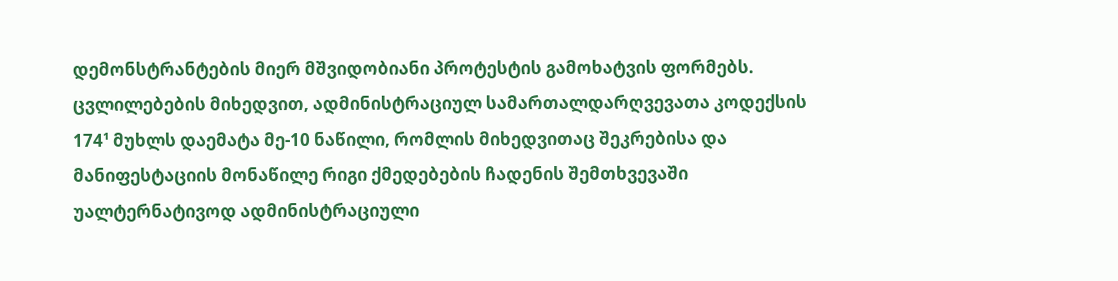დემონსტრანტების მიერ მშვიდობიანი პროტესტის გამოხატვის ფორმებს. ცვლილებების მიხედვით, ადმინისტრაციულ სამართალდარღვევათა კოდექსის 174¹ მუხლს დაემატა მე-10 ნაწილი, რომლის მიხედვითაც შეკრებისა და მანიფესტაციის მონაწილე რიგი ქმედებების ჩადენის შემთხვევაში უალტერნატივოდ ადმინისტრაციული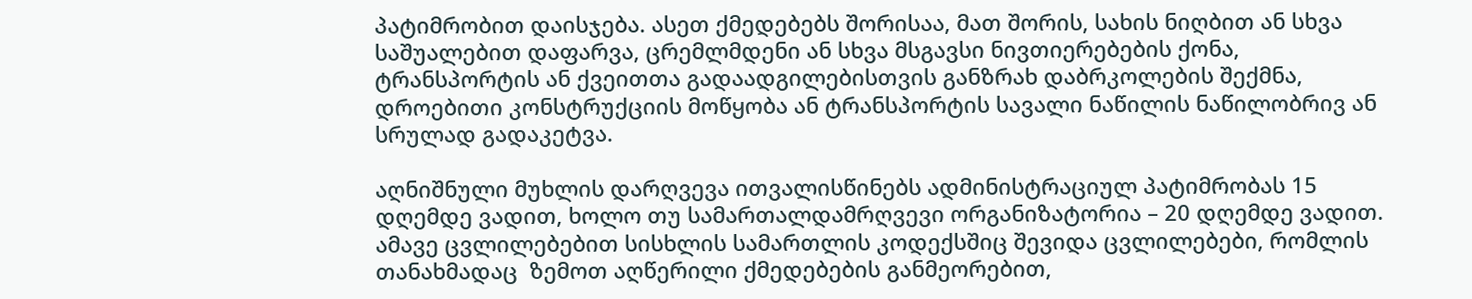პატიმრობით დაისჯება. ასეთ ქმედებებს შორისაა, მათ შორის, სახის ნიღბით ან სხვა საშუალებით დაფარვა, ცრემლმდენი ან სხვა მსგავსი ნივთიერებების ქონა, ტრანსპორტის ან ქვეითთა გადაადგილებისთვის განზრახ დაბრკოლების შექმნა, დროებითი კონსტრუქციის მოწყობა ან ტრანსპორტის სავალი ნაწილის ნაწილობრივ ან სრულად გადაკეტვა.

აღნიშნული მუხლის დარღვევა ითვალისწინებს ადმინისტრაციულ პატიმრობას 15 დღემდე ვადით, ხოლო თუ სამართალდამრღვევი ორგანიზატორია – 20 დღემდე ვადით. ამავე ცვლილებებით სისხლის სამართლის კოდექსშიც შევიდა ცვლილებები, რომლის თანახმადაც  ზემოთ აღწერილი ქმედებების განმეორებით,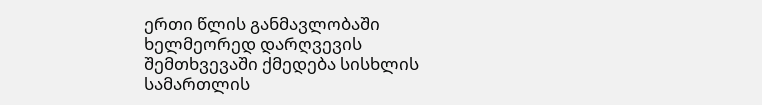ერთი წლის განმავლობაში ხელმეორედ დარღვევის შემთხვევაში ქმედება სისხლის სამართლის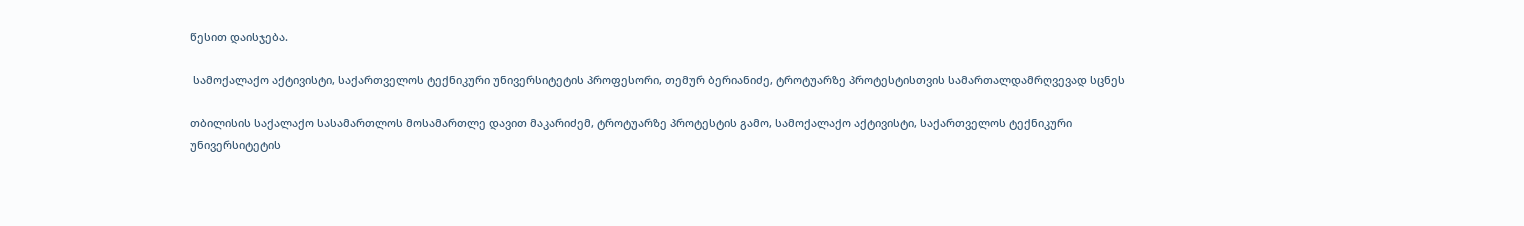წესით დაისჯება.

 სამოქალაქო აქტივისტი, საქართველოს ტექნიკური უნივერსიტეტის პროფესორი, თემურ ბერიანიძე, ტროტუარზე პროტესტისთვის სამართალდამრღვევად სცნეს

თბილისის საქალაქო სასამართლოს მოსამართლე დავით მაკარიძემ, ტროტუარზე პროტესტის გამო, სამოქალაქო აქტივისტი, საქართველოს ტექნიკური უნივერსიტეტის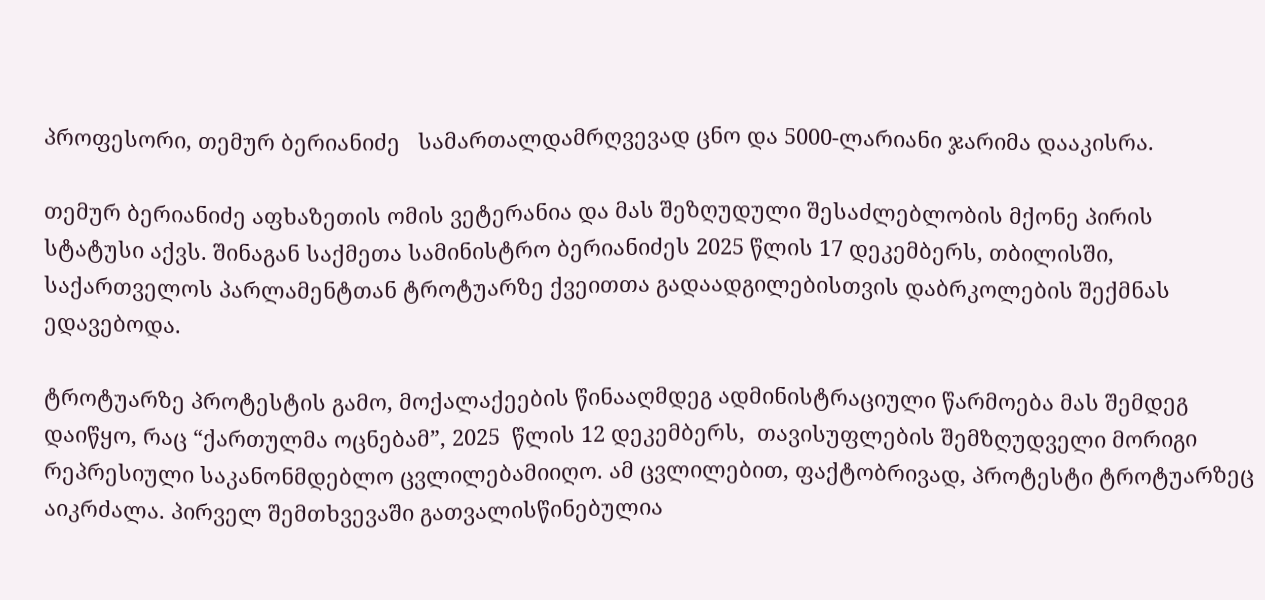პროფესორი, თემურ ბერიანიძე   სამართალდამრღვევად ცნო და 5000-ლარიანი ჯარიმა დააკისრა.

თემურ ბერიანიძე აფხაზეთის ომის ვეტერანია და მას შეზღუდული შესაძლებლობის მქონე პირის სტატუსი აქვს. შინაგან საქმეთა სამინისტრო ბერიანიძეს 2025 წლის 17 დეკემბერს, თბილისში, საქართველოს პარლამენტთან ტროტუარზე ქვეითთა გადაადგილებისთვის დაბრკოლების შექმნას ედავებოდა.

ტროტუარზე პროტესტის გამო, მოქალაქეების წინააღმდეგ ადმინისტრაციული წარმოება მას შემდეგ დაიწყო, რაც “ქართულმა ოცნებამ”, 2025  წლის 12 დეკემბერს,  თავისუფლების შემზღუდველი მორიგი რეპრესიული საკანონმდებლო ცვლილებამიიღო. ამ ცვლილებით, ფაქტობრივად, პროტესტი ტროტუარზეც აიკრძალა. პირველ შემთხვევაში გათვალისწინებულია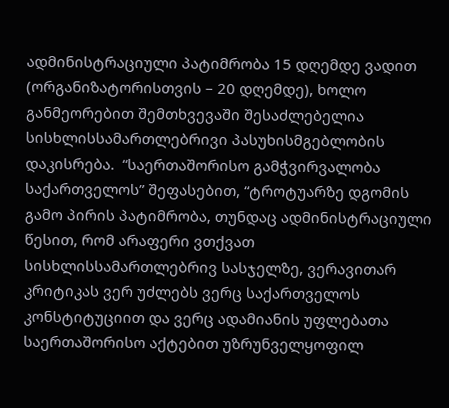ადმინისტრაციული პატიმრობა 15 დღემდე ვადით (ორგანიზატორისთვის – 20 დღემდე), ხოლო განმეორებით შემთხვევაში შესაძლებელია სისხლისსამართლებრივი პასუხისმგებლობის დაკისრება.  “საერთაშორისო გამჭვირვალობა საქართველოს” შეფასებით, “ტროტუარზე დგომის გამო პირის პატიმრობა, თუნდაც ადმინისტრაციული წესით, რომ არაფერი ვთქვათ სისხლისსამართლებრივ სასჯელზე, ვერავითარ კრიტიკას ვერ უძლებს ვერც საქართველოს კონსტიტუციით და ვერც ადამიანის უფლებათა საერთაშორისო აქტებით უზრუნველყოფილ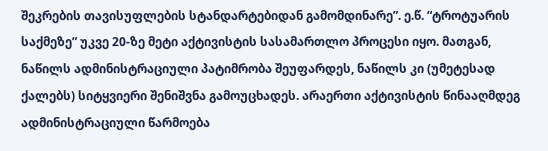შეკრების თავისუფლების სტანდარტებიდან გამომდინარე”. ე.წ. “ტროტუარის საქმეზე” უკვე 20-ზე მეტი აქტივისტის სასამართლო პროცესი იყო. მათგან, ნაწილს ადმინისტრაციული პატიმრობა შეუფარდეს, ნაწილს კი (უმეტესად ქალებს) სიტყვიერი შენიშვნა გამოუცხადეს. არაერთი აქტივისტის წინააღმდეგ ადმინისტრაციული წარმოება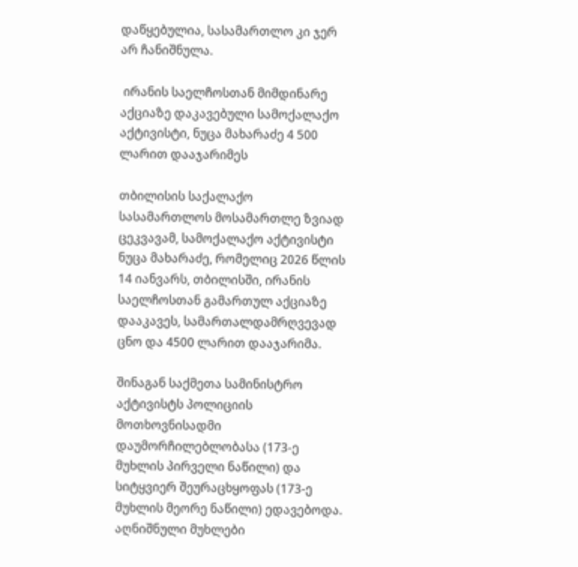დაწყებულია, სასამართლო კი ჯერ არ ჩანიშნულა.

 ირანის საელჩოსთან მიმდინარე აქციაზე დაკავებული სამოქალაქო აქტივისტი, ნუცა მახარაძე 4 500 ლარით დააჯარიმეს

თბილისის საქალაქო სასამართლოს მოსამართლე ზვიად ცეკვავამ, სამოქალაქო აქტივისტი ნუცა მახარაძე, რომელიც 2026 წლის 14 იანვარს, თბილისში, ირანის საელჩოსთან გამართულ აქციაზე  დააკავეს, სამართალდამრღვევად ცნო და 4500 ლარით დააჯარიმა.

შინაგან საქმეთა სამინისტრო  აქტივისტს პოლიციის მოთხოვნისადმი დაუმორჩილებლობასა (173-ე მუხლის პირველი ნაწილი) და სიტყვიერ შეურაცხყოფას (173-ე მუხლის მეორე ნაწილი) ედავებოდა.  აღნიშნული მუხლები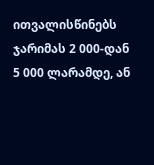ითვალისწინებს ჯარიმას 2 000-დან 5 000 ლარამდე, ან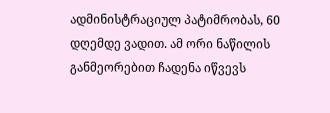ადმინისტრაციულ პატიმრობას, 60 დღემდე ვადით. ამ ორი ნაწილის განმეორებით ჩადენა იწვევს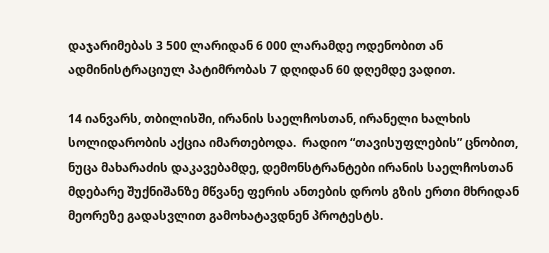დაჯარიმებას 3 500 ლარიდან 6 000 ლარამდე ოდენობით ან ადმინისტრაციულ პატიმრობას 7 დღიდან 60 დღემდე ვადით.

14 იანვარს, თბილისში, ირანის საელჩოსთან, ირანელი ხალხის სოლიდარობის აქცია იმართებოდა.  რადიო “თავისუფლების” ცნობით, ნუცა მახარაძის დაკავებამდე, დემონსტრანტები ირანის საელჩოსთან მდებარე შუქნიშანზე მწვანე ფერის ანთების დროს გზის ერთი მხრიდან მეორეზე გადასვლით გამოხატავდნენ პროტესტს.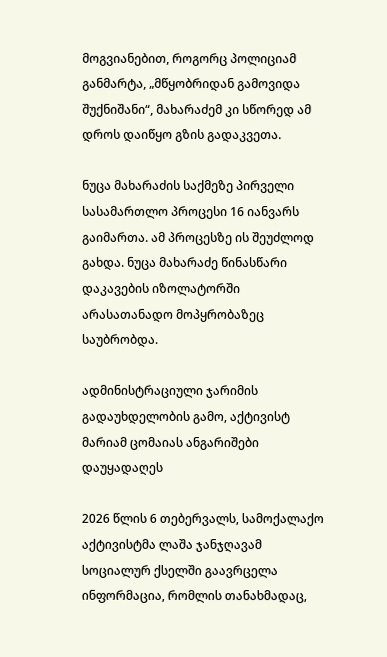მოგვიანებით, როგორც პოლიციამ განმარტა, „მწყობრიდან გამოვიდა შუქნიშანი“, მახარაძემ კი სწორედ ამ დროს დაიწყო გზის გადაკვეთა.

ნუცა მახარაძის საქმეზე პირველი სასამართლო პროცესი 16 იანვარს გაიმართა. ამ პროცესზე ის შეუძლოდ გახდა. ნუცა მახარაძე წინასწარი დაკავების იზოლატორში არასათანადო მოპყრობაზეც საუბრობდა.

ადმინისტრაციული ჯარიმის გადაუხდელობის გამო, აქტივისტ მარიამ ცომაიას ანგარიშები დაუყადაღეს

2026 წლის 6 თებერვალს, სამოქალაქო აქტივისტმა ლაშა ჯანჯღავამ სოციალურ ქსელში გაავრცელა ინფორმაცია, რომლის თანახმადაც,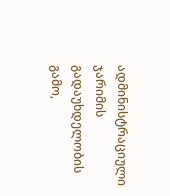ადმინისტრაციული ჯარიმის გადაუხდელობის გამო,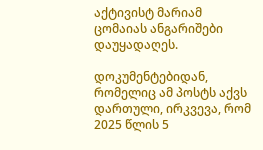აქტივისტ მარიამ ცომაიას ანგარიშები დაუყადაღეს.

დოკუმენტებიდან, რომელიც ამ პოსტს აქვს დართული, ირკვევა, რომ 2025 წლის 5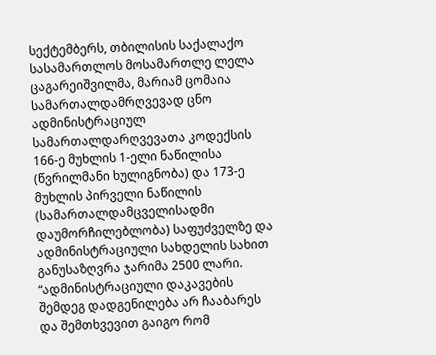სექტემბერს, თბილისის საქალაქო სასამართლოს მოსამართლე ლელა ცაგარეიშვილმა, მარიამ ცომაია სამართალდამრღვევად ცნო ადმინისტრაციულ სამართალდარღვევათა კოდექსის 166-ე მუხლის 1-ელი ნაწილისა (წვრილმანი ხულიგნობა) და 173-ე მუხლის პირველი ნაწილის (სამართალდამცველისადმი დაუმორჩილებლობა) საფუძველზე და ადმინისტრაციული სახდელის სახით განუსაზღვრა ჯარიმა 2500 ლარი. “ადმინისტრაციული დაკავების შემდეგ დადგენილება არ ჩააბარეს და შემთხვევით გაიგო რომ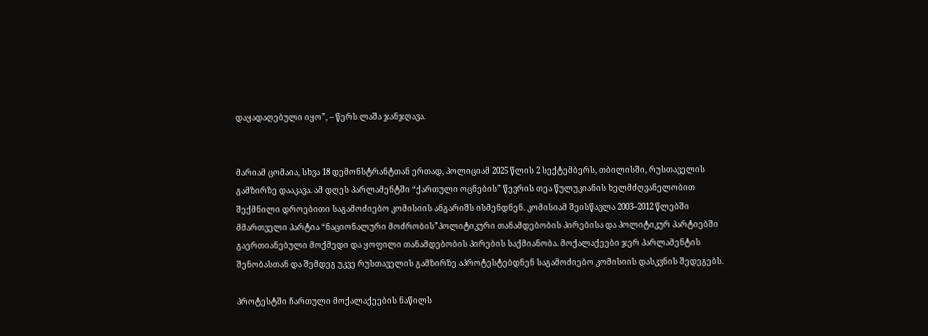დაყადაღებული იყო”, – წერს ლაშა ჯანჯღავა.


მარიამ ცომაია, სხვა 18 დემონსტრანტთან ერთად, პოლიციამ 2025 წლის 2 სექტემბერს, თბილისში, რუსთაველის გამზირზე დააკავა. ამ დღეს პარლამენტში “ქართული ოცნების” წევრის თეა წულუკიანის ხელმძღვანელობით შექმნილი დროებითი საგამოძიებო კომისიის ანგარიშს ისმენდნენ. კომისიამ შეისწავლა 2003–2012 წლებში მმართველი პარტია “ნაციონალური მოძრობის”პოლიტიკური თანამდებობის პირებისა და პოლიტიკურ პარტიებში გაერთიანებული მოქმედი და ყოფილი თანამდებობის პირების საქმიანობა. მოქალაქეები ჯერ პარლამენტის შენობასთან და შემდეგ უკვე რუსთაველის გამზირზე აპროტესტებდნენ საგამოძიებო კომისიის დასკვნის შედეგებს.

პროტესტში ჩართული მოქალაქეების ნაწილს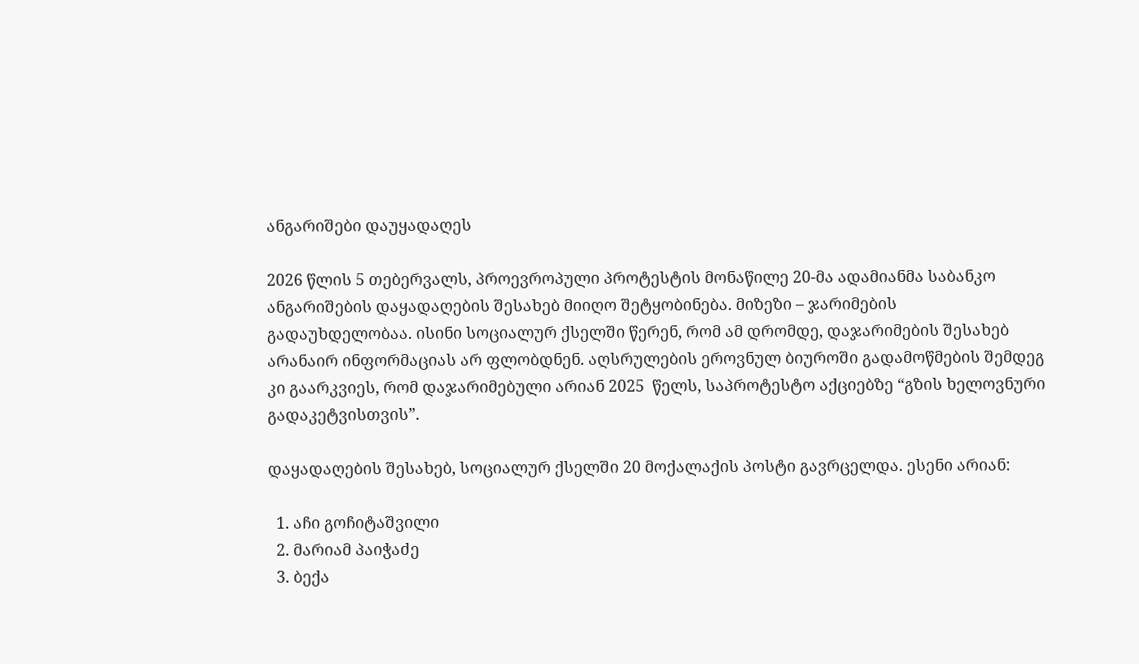ანგარიშები დაუყადაღეს

2026 წლის 5 თებერვალს, პროევროპული პროტესტის მონაწილე 20-მა ადამიანმა საბანკო ანგარიშების დაყადაღების შესახებ მიიღო შეტყობინება. მიზეზი – ჯარიმების გადაუხდელობაა. ისინი სოციალურ ქსელში წერენ, რომ ამ დრომდე, დაჯარიმების შესახებ არანაირ ინფორმაციას არ ფლობდნენ. აღსრულების ეროვნულ ბიუროში გადამოწმების შემდეგ კი გაარკვიეს, რომ დაჯარიმებული არიან 2025  წელს, საპროტესტო აქციებზე “გზის ხელოვნური გადაკეტვისთვის”.

დაყადაღების შესახებ, სოციალურ ქსელში 20 მოქალაქის პოსტი გავრცელდა. ესენი არიან:

  1. აჩი გოჩიტაშვილი
  2. მარიამ პაიჭაძე
  3. ბექა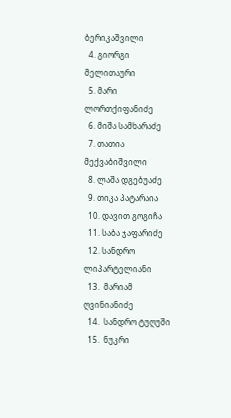ბერიკაშვილი
  4. გიორგი მელითაური
  5. მარი ლორთქიფანიძე
  6. მიშა სამხარაძე
  7. თათია მექვაბიშვილი
  8. ლაშა დგებუაძე
  9. თიკა პატარაია
  10. დავით გოგიჩა
  11. საბა ჯაფარიძე
  12. სანდრო ლიპარტელიანი
  13.  მარიამ ღვინიანიძე
  14.  სანდრო ტუღუში
  15.  ნუკრი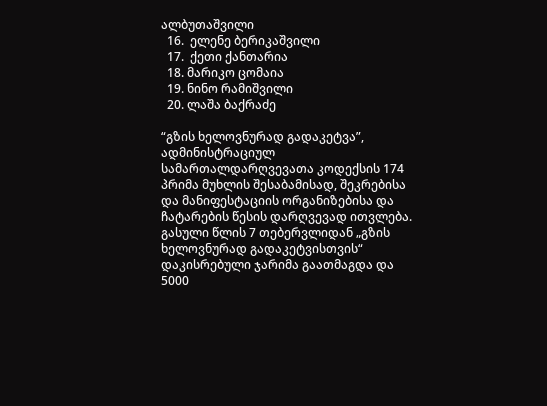ალბუთაშვილი
  16.  ელენე ბერიკაშვილი
  17.  ქეთი ქანთარია
  18. მარიკო ცომაია
  19. ნინო რამიშვილი
  20. ლაშა ბაქრაძე

“გზის ხელოვნურად გადაკეტვა”, ადმინისტრაციულ სამართალდარღვევათა კოდექსის 174 პრიმა მუხლის შესაბამისად, შეკრებისა და მანიფესტაციის ორგანიზებისა და ჩატარების წესის დარღვევად ითვლება. გასული წლის 7 თებერვლიდან „გზის ხელოვნურად გადაკეტვისთვის“ დაკისრებული ჯარიმა გაათმაგდა და 5000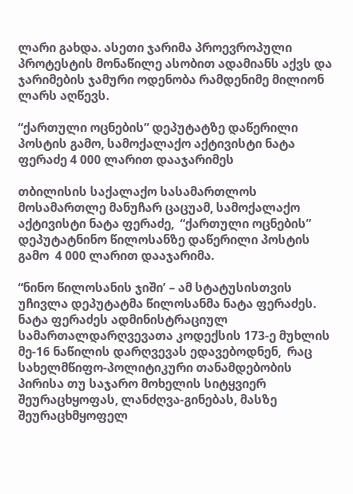ლარი გახდა. ასეთი ჯარიმა პროევროპული პროტესტის მონაწილე ასობით ადამიანს აქვს და ჯარიმების ჯამური ოდენობა რამდენიმე მილიონ ლარს აღწევს.

“ქართული ოცნების” დეპუტატზე დაწერილი პოსტის გამო, სამოქალაქო აქტივისტი ნატა ფერაძე 4 000 ლარით დააჯარიმეს

თბილისის საქალაქო სასამართლოს მოსამართლე მანუჩარ ცაცუამ, სამოქალაქო აქტივისტი ნატა ფერაძე,  “ქართული ოცნების” დეპუტატნინო წილოსანზე დაწერილი პოსტის გამო  4 000 ლარით დააჯარიმა.

“ნინო წილოსანის ჯიში’ – ამ სტატუსისთვის უჩივლა დეპუტატმა წილოსანმა ნატა ფერაძეს. ნატა ფერაძეს ადმინისტრაციულ სამართალდარღვევათა კოდექსის 173-ე მუხლის მე-16 ნაწილის დარღვევას ედავებოდნენ,  რაც სახელმწიფო-პოლიტიკური თანამდებობის პირისა თუ საჯარო მოხელის სიტყვიერ შეურაცხყოფას, ლანძღვა-გინებას, მასზე შეურაცხმყოფელ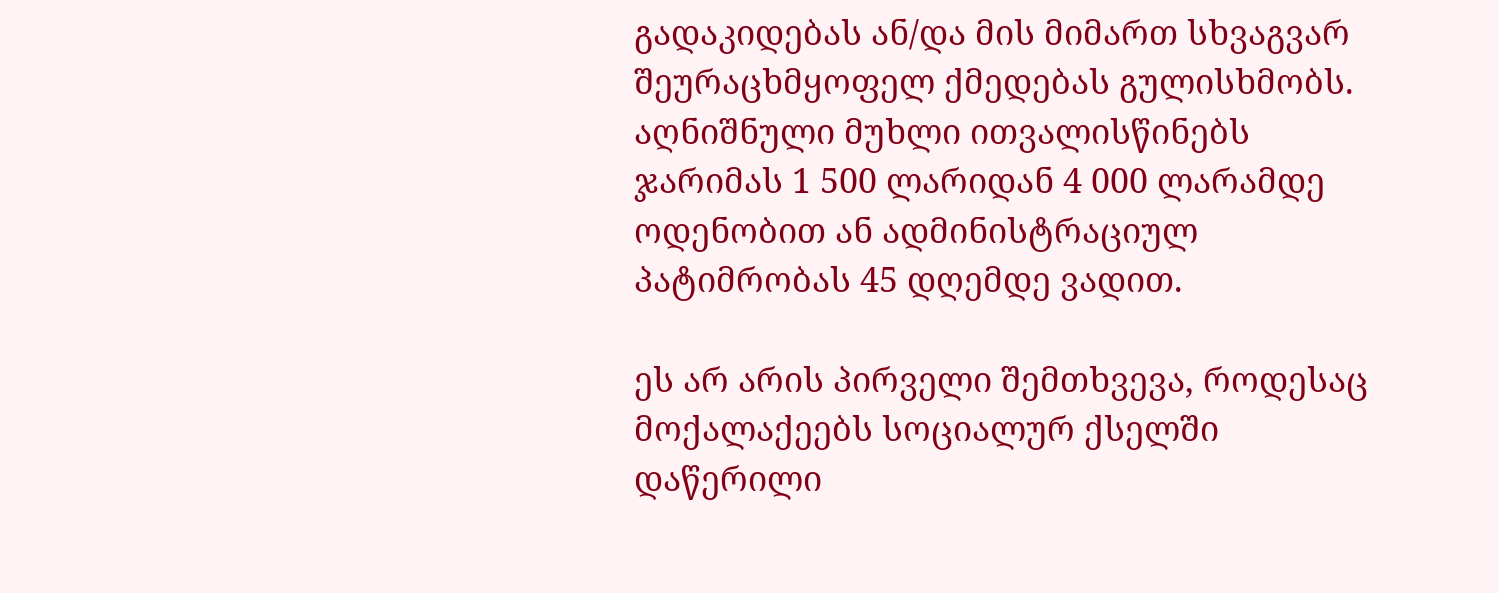გადაკიდებას ან/და მის მიმართ სხვაგვარ შეურაცხმყოფელ ქმედებას გულისხმობს. აღნიშნული მუხლი ითვალისწინებს ჯარიმას 1 500 ლარიდან 4 000 ლარამდე ოდენობით ან ადმინისტრაციულ პატიმრობას 45 დღემდე ვადით.

ეს არ არის პირველი შემთხვევა, როდესაც მოქალაქეებს სოციალურ ქსელში დაწერილი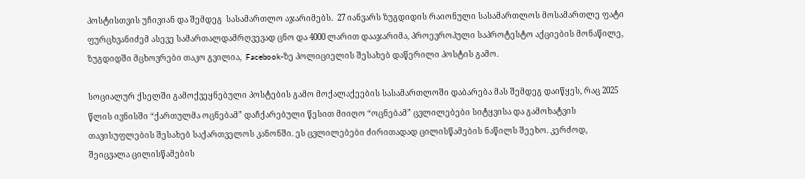პოსტისთვის უჩივიან და შემდეგ  სასამართლო აჯარიმებს.  27 იანვარს ზუგდიდის რაიონული სასამართლოს მოსამართლე ფატი ფურცხვანიძემ ასევე სამართალდამრღვევად ცნო და 4000 ლარით დააჯარიმა, პროევროპული საპროტესტო აქციების მონაწილე, ზუგდიდში მცხოვრები თაკო გვილია,  Facebook-ზე პოლიციელის შესახებ დაწერილი პოსტის გამო.

სოციალურ ქსელში გამოქვეყნებული პოსტების გამო მოქალაქეების სასამართლოში დაბარება მას შემდეგ დაიწყეს, რაც 2025 წლის ივნისში “ქართულმა ოცნებამ” დაჩქარებული წესით მიიღო “ოცნებამ” ცვლილებები სიტყვისა და გამოხატვის თავისუფლების შესახებ საქართველოს კანონში. ეს ცვლილებები ძირითადად ცილისწამების ნაწილს შეეხო. კერძოდ, შეიცვალა ცილისწამების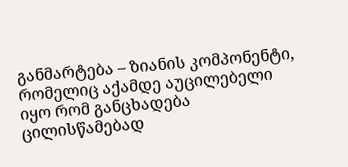განმარტება – ზიანის კომპონენტი, რომელიც აქამდე აუცილებელი იყო რომ განცხადება ცილისწამებად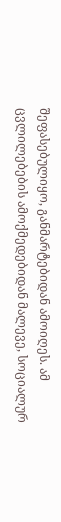შეფასებულიყო, განმარტებიდან ამოიღეს. ამ ცვლილებების ამოქმედებიდან მალევე, სოციალურ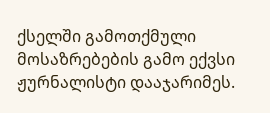ქსელში გამოთქმული მოსაზრებების გამო ექვსი ჟურნალისტი დააჯარიმეს.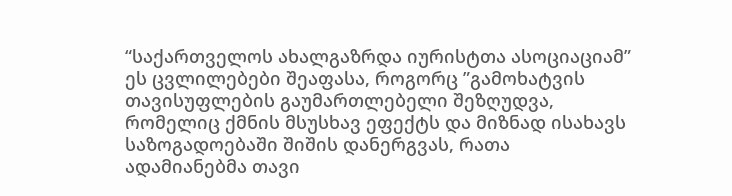“საქართველოს ახალგაზრდა იურისტთა ასოციაციამ” ეს ცვლილებები შეაფასა, როგორც ”გამოხატვის თავისუფლების გაუმართლებელი შეზღუდვა, რომელიც ქმნის მსუსხავ ეფექტს და მიზნად ისახავს საზოგადოებაში შიშის დანერგვას, რათა ადამიანებმა თავი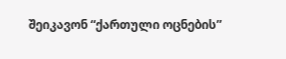შეიკავონ “ქართული ოცნების”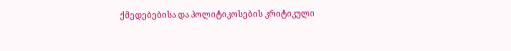ქმედებებისა და პოლიტიკოსების კრიტიკული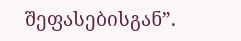შეფასებისგან”.